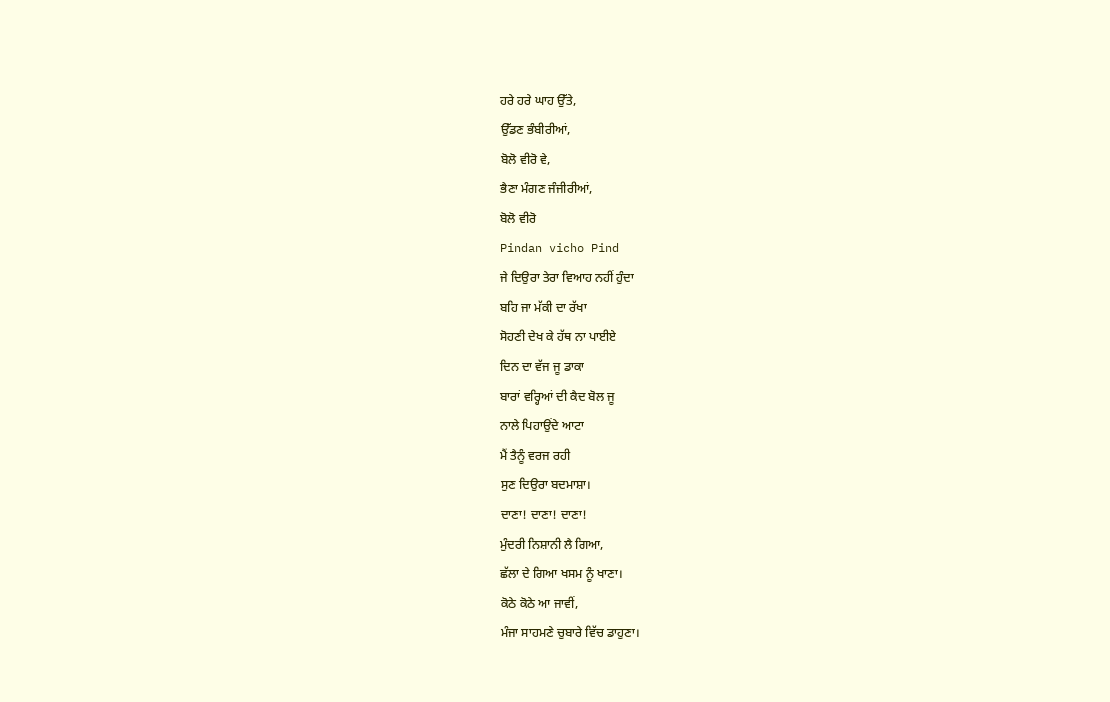ਹਰੇ ਹਰੇ ਘਾਹ ਉੱਤੇ,
ਉੱਡਣ ਭੰਬੀਰੀਆਂ,
ਬੋਲੋ ਵੀਰੋ ਵੇ,
ਭੈਣਾ ਮੰਗਣ ਜੰਜੀਰੀਆਂ,
ਬੋਲੋ ਵੀਰੋ
Pindan vicho Pind
ਜੇ ਦਿਉਰਾ ਤੇਰਾ ਵਿਆਹ ਨਹੀਂ ਹੁੰਦਾ
ਬਹਿ ਜਾ ਮੱਕੀ ਦਾ ਰੱਖਾ
ਸੋਹਣੀ ਦੇਖ ਕੇ ਹੱਥ ਨਾ ਪਾਈਏ
ਦਿਨ ਦਾ ਵੱਜ ਜੂ ਡਾਕਾ
ਬਾਰਾਂ ਵਰ੍ਹਿਆਂ ਦੀ ਕੈਦ ਬੋਲ ਜੂ
ਨਾਲੇ ਪਿਹਾਉਂਦੇ ਆਟਾ
ਮੈਂ ਤੈਨੂੰ ਵਰਜ ਰਹੀ
ਸੁਣ ਦਿਉਰਾ ਬਦਮਾਸ਼ਾ।
ਦਾਣਾ! ਦਾਣਾ! ਦਾਣਾ!
ਮੁੰਦਰੀ ਨਿਸ਼ਾਨੀ ਲੈ ਗਿਆ,
ਛੱਲਾ ਦੇ ਗਿਆ ਖਸਮ ਨੂੰ ਖਾਣਾ।
ਕੋਠੇ ਕੋਠੇ ਆ ਜਾਵੀਂ,
ਮੰਜਾ ਸਾਹਮਣੇ ਚੁਬਾਰੇ ਵਿੱਚ ਡਾਹੁਣਾ।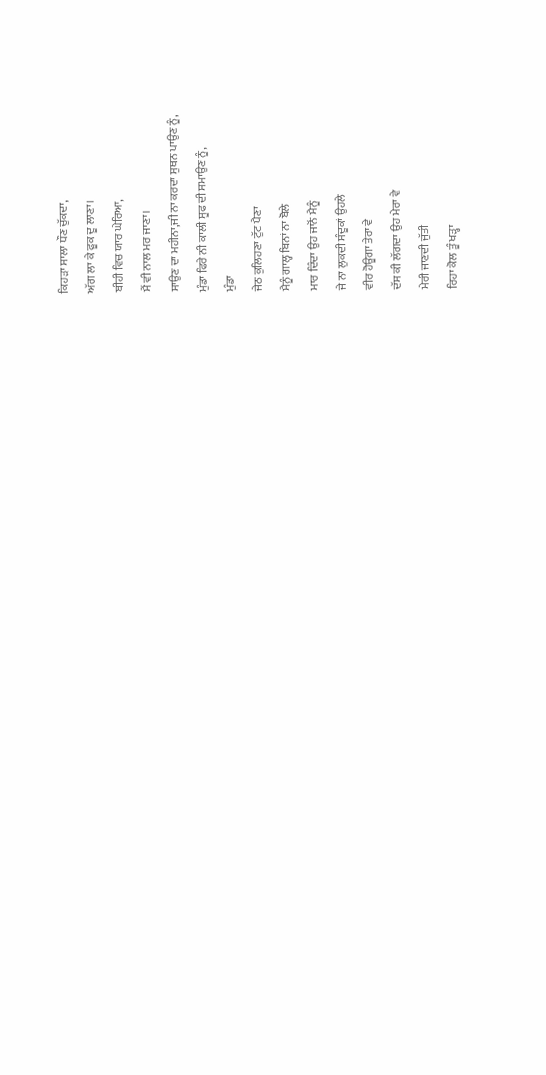ਕਿਹੜਾ ਸਾਲਾ ਧੌਣ ਚੁੱਕਦਾ,
ਅੱਗ ਲਾ ਕੇ ਫੂਕ ਦੂ ਲਾਣਾ।
ਬੀਹੀ ਵਿਚ ਯਾਰ ਘੇਰਿਆ,
ਮੈਂ ਵੀ ਨਾਲ ਮਰ ਜਾਣਾ।
ਸਾਉਣ ਦਾ ਮਹੀਨਾ,ਜੀ ਨਾ ਕਰਦਾ ਸੁਥਨ ਪਾਉਣ ਨੂੰ,
ਮੁੰਡਾ ਫਿਰੇ ਨੀ ਕਾਲੀ ਸੂਫ ਦੀ ਸਮਾਉਣ ਨੂੰ,
ਮੁੰਡਾ
ਜੇਠ ਕੁਲਿਹਣਾ ਟੁੱਟ ਪੈਣਾ
ਮੈਨੂੰ ਗਾਲ੍ਹ ਬਿਨਾਂ ਨਾ ਬੋਲੇ
ਮਾਰ ਦਿੰਦਾ ਉਹ ਜਾਨੋਂ ਮੈਨੂੰ
ਜੇ ਨਾ ਲੁਕਦੀ ਸੰਦੂਕਾਂ ਉਹਲੇ
ਵੀਰ ਹੋਊਗਾ ਤੇਰਾ ਵੇ
ਦੱਸ ਕੀ ਲੱਗਦਾ ਉਹ ਮੇਰਾ ਵੇ
ਮੇਰੀ ਜਾਣਦੀ ਜੁੱਤੀ
ਰਿਹਾ ਕੋਲ ਤੂੰ ਖੜ੍ਹਾ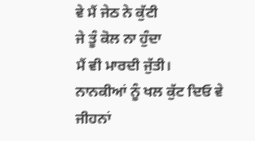ਵੇ ਮੈਂ ਜੇਠ ਨੇ ਕੁੱਟੀ
ਜੇ ਤੂੰ ਕੋਲ ਨਾ ਹੁੰਦਾ
ਮੈਂ ਵੀ ਮਾਰਦੀ ਜੁੱਤੀ।
ਨਾਨਕੀਆਂ ਨੂੰ ਖਲ ਕੁੱਟ ਦਿਓ ਵੇ ਜੀਹਨਾਂ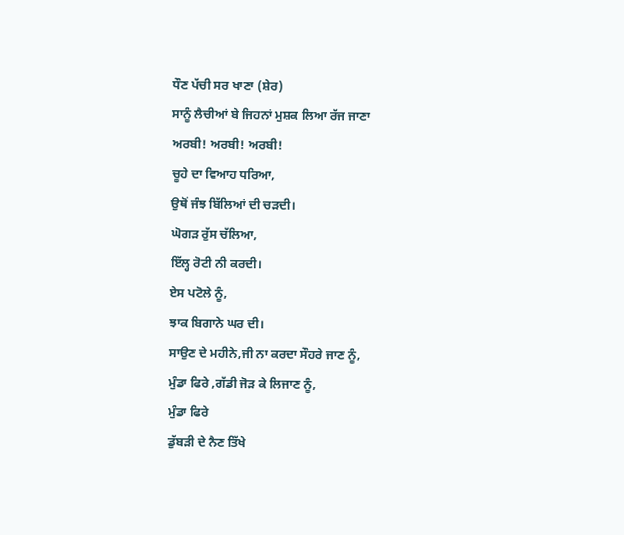ਧੌਣ ਪੱਚੀ ਸਰ ਖਾਣਾ (ਸ਼ੇਰ)
ਸਾਨੂੰ ਲੈਚੀਆਂ ਬੇ ਜਿਹਨਾਂ ਮੁਸ਼ਕ ਲਿਆ ਰੱਜ ਜਾਣਾ
ਅਰਬੀ! ਅਰਬੀ! ਅਰਬੀ!
ਚੂਹੇ ਦਾ ਵਿਆਹ ਧਰਿਆ,
ਉਥੋਂ ਜੰਝ ਬਿੱਲਿਆਂ ਦੀ ਚੜਦੀ।
ਘੋਗੜ ਰੁੱਸ ਚੱਲਿਆ,
ਇੱਲ੍ਹ ਰੋਟੀ ਨੀ ਕਰਦੀ।
ਏਸ ਪਟੋਲੇ ਨੂੰ,
ਝਾਕ ਬਿਗਾਨੇ ਘਰ ਦੀ।
ਸਾਉਣ ਦੇ ਮਹੀਨੇ,ਜੀ ਨਾ ਕਰਦਾ ਸੌਹਰੇ ਜਾਣ ਨੂੰ,
ਮੁੰਡਾ ਫਿਰੇ ,ਗੱਡੀ ਜੋੜ ਕੇ ਲਿਜਾਣ ਨੂੰ,
ਮੁੰਡਾ ਫਿਰੇ
ਡੁੱਬੜੀ ਦੇ ਨੈਣ ਤਿੱਖੇ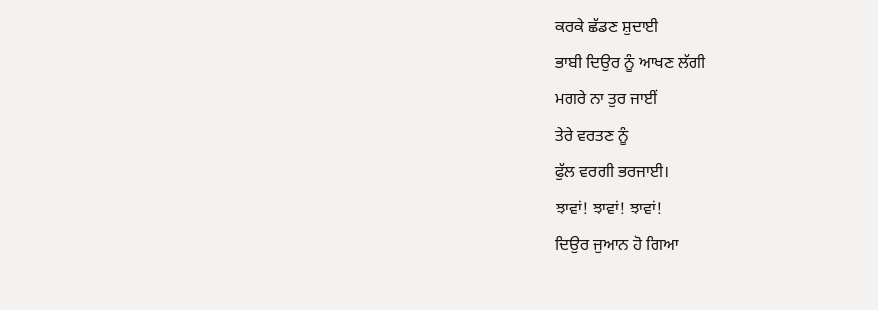ਕਰਕੇ ਛੱਡਣ ਸ਼ੁਦਾਈ
ਭਾਬੀ ਦਿਉਰ ਨੂੰ ਆਖਣ ਲੱਗੀ
ਮਗਰੇ ਨਾ ਤੁਰ ਜਾਈਂ
ਤੇਰੇ ਵਰਤਣ ਨੂੰ
ਫੁੱਲ ਵਰਗੀ ਭਰਜਾਈ।
ਝਾਵਾਂ! ਝਾਵਾਂ! ਝਾਵਾਂ!
ਦਿਉਰ ਜੁਆਨ ਹੋ ਗਿਆ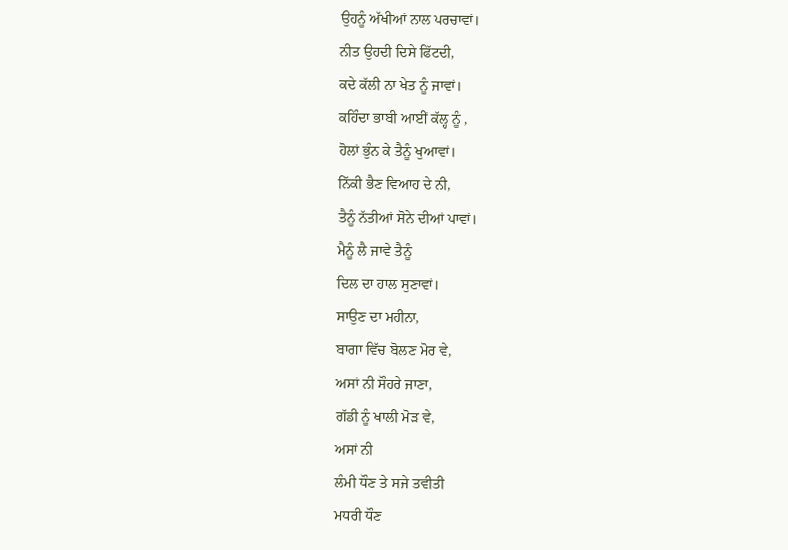ਉਹਨੂੰ ਅੱਖੀਆਂ ਨਾਲ ਪਰਚਾਵਾਂ।
ਨੀਤ ਉਹਦੀ ਦਿਸੇ ਫਿੱਟਦੀ,
ਕਦੇ ਕੱਲੀ ਨਾ ਖੇਤ ਨੂੰ ਜਾਵਾਂ।
ਕਹਿੰਦਾ ਭਾਬੀ ਆਈਂ ਕੱਲ੍ਹ ਨੂੰ ,
ਹੋਲਾਂ ਭੁੰਨ ਕੇ ਤੈਨੂੰ ਖੁਆਵਾਂ।
ਨਿੱਕੀ ਭੈਣ ਵਿਆਹ ਦੇ ਨੀ,
ਤੈਨੂੰ ਨੱਤੀਆਂ ਸੋਨੇ ਦੀਆਂ ਪਾਵਾਂ।
ਮੈਨੂੰ ਲੈ ਜਾਵੇ ਤੈਨੂੰ
ਦਿਲ ਦਾ ਹਾਲ ਸੁਣਾਵਾਂ।
ਸਾਉਣ ਦਾ ਮਹੀਨਾ,
ਬਾਗਾ ਵਿੱਚ ਬੋਲਣ ਮੋਰ ਵੇ,
ਅਸਾਂ ਨੀ ਸੌਹਰੇ ਜਾਣਾ,
ਗੱਡੀ ਨੂੰ ਖਾਲੀ ਮੋੜ ਵੇ,
ਅਸਾਂ ਨੀ
ਲੰਮੀ ਧੌਣ ਤੇ ਸਜੇ ਤਵੀਤੀ
ਮਧਰੀ ਧੌਣ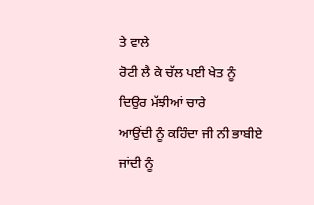ਤੇ ਵਾਲੇ
ਰੋਟੀ ਲੈ ਕੇ ਚੱਲ ਪਈ ਖੇਤ ਨੂੰ
ਦਿਉਰ ਮੱਝੀਆਂ ਚਾਰੇ
ਆਉਂਦੀ ਨੂੰ ਕਹਿੰਦਾ ਜੀ ਨੀ ਭਾਬੀਏ
ਜਾਂਦੀ ਨੂੰ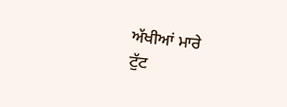ਅੱਖੀਆਂ ਮਾਰੇ
ਟੁੱਟ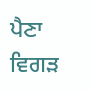ਪੈਣਾ ਵਿਗੜ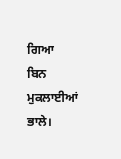ਗਿਆ
ਬਿਨ ਮੁਕਲਾਈਆਂ ਭਾਲੇ।